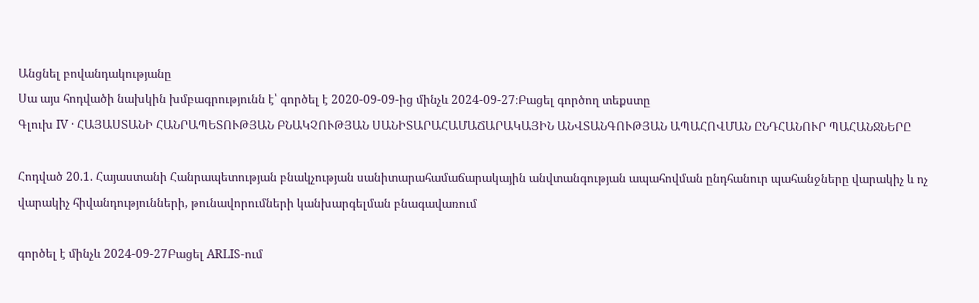Անցնել բովանդակությանը
Սա այս հոդվածի նախկին խմբագրությունն է՝ գործել է 2020-09-09-ից մինչև 2024-09-27։Բացել գործող տեքստը
Գլուխ IV · ՀԱՅԱՍՏԱՆԻ ՀԱՆՐԱՊԵՏՈՒԹՅԱՆ ԲՆԱԿՉՈՒԹՅԱՆ ՍԱՆԻՏԱՐԱՀԱՄԱՃԱՐԱԿԱՅԻՆ ԱՆՎՏԱՆԳՈՒԹՅԱՆ ԱՊԱՀՈՎՄԱՆ ԸՆԴՀԱՆՈՒՐ ՊԱՀԱՆՋՆԵՐԸ

Հոդված 20.1. Հայաստանի Հանրապետության բնակչության սանիտարահամաճարակային անվտանգության ապահովման ընդհանուր պահանջները վարակիչ և ոչ վարակիչ հիվանդությունների, թունավորումների կանխարգելման բնագավառում

գործել է մինչև 2024-09-27Բացել ARLIS-ում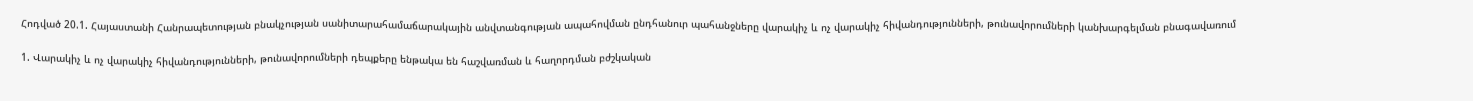Հոդված 20.1. Հայաստանի Հանրապետության բնակչության սանիտարահամաճարակային անվտանգության ապահովման ընդհանուր պահանջները վարակիչ և ոչ վարակիչ հիվանդությունների, թունավորումների կանխարգելման բնագավառում

1. Վարակիչ և ոչ վարակիչ հիվանդությունների, թունավորումների դեպքերը ենթակա են հաշվառման և հաղորդման բժշկական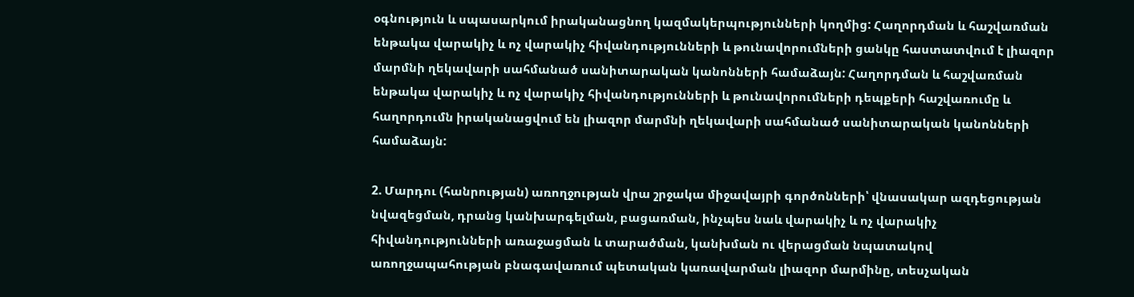օգնություն և սպասարկում իրականացնող կազմակերպությունների կողմից: Հաղորդման և հաշվառման ենթակա վարակիչ և ոչ վարակիչ հիվանդությունների և թունավորումների ցանկը հաստատվում է լիազոր մարմնի ղեկավարի սահմանած սանիտարական կանոնների համաձայն: Հաղորդման և հաշվառման ենթակա վարակիչ և ոչ վարակիչ հիվանդությունների և թունավորումների դեպքերի հաշվառումը և հաղորդումն իրականացվում են լիազոր մարմնի ղեկավարի սահմանած սանիտարական կանոնների համաձայն:

2. Մարդու (հանրության) առողջության վրա շրջակա միջավայրի գործոնների՝ վնասակար ազդեցության նվազեցման, դրանց կանխարգելման, բացառման, ինչպես նաև վարակիչ և ոչ վարակիչ հիվանդությունների առաջացման և տարածման, կանխման ու վերացման նպատակով առողջապահության բնագավառում պետական կառավարման լիազոր մարմինը, տեսչական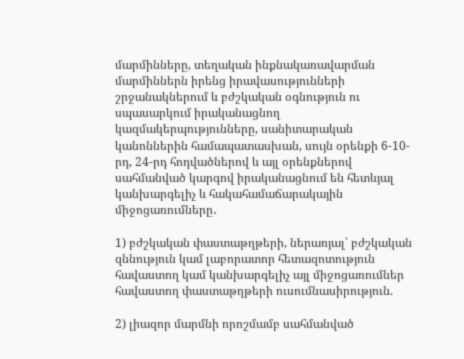մարմինները, տեղական ինքնակառավարման մարմիններն իրենց իրավասությունների շրջանակներում և բժշկական օգնություն ու սպասարկում իրականացնող կազմակերպությունները, սանիտարական կանոններին համապատասխան, սույն օրենքի 6-10-րդ, 24-րդ հոդվածներով և այլ օրենքներով սահմանված կարգով իրականացնում են հետևյալ կանխարգելիչ և հակահամաճարակային միջոցառումները․

1) բժշկական փաստաթղթերի, ներառյալ՝ բժշկական զննություն կամ լաբորատոր հետազոտություն հավաստող կամ կանխարգելիչ այլ միջոցառումներ հավաստող փաստաթղթերի ուսումնասիրություն.

2) լիազոր մարմնի որոշմամբ սահմանված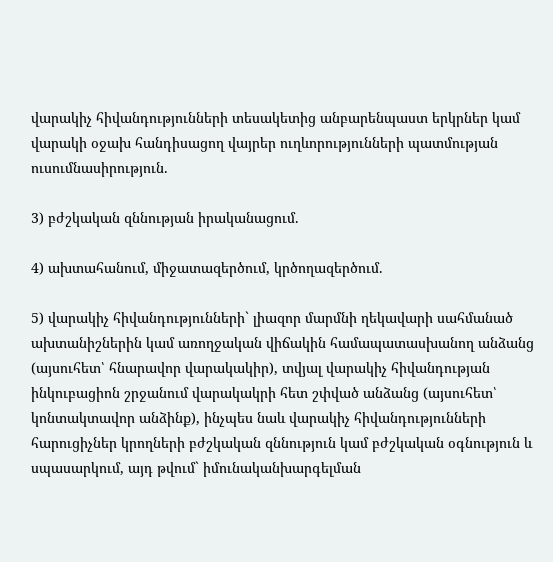վարակիչ հիվանդությունների տեսակետից անբարենպաստ երկրներ կամ վարակի օջախ հանդիսացող վայրեր ուղևորությունների պատմության ուսումնասիրություն.

3) բժշկական զննության իրականացում.

4) ախտահանում, միջատազերծում, կրծողազերծում.

5) վարակիչ հիվանդությունների` լիազոր մարմնի ղեկավարի սահմանած ախտանիշներին կամ առողջական վիճակին համապատասխանող անձանց (այսուհետ՝ հնարավոր վարակակիր), տվյալ վարակիչ հիվանդության ինկուբացիոն շրջանում վարակակրի հետ շփված անձանց (այսուհետ՝ կոնտակտավոր անձինք), ինչպես նաև վարակիչ հիվանդությունների հարուցիչներ կրողների բժշկական զննություն կամ բժշկական օգնություն և սպասարկում, այդ թվում` իմունականխարգելման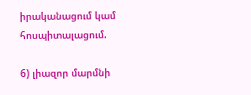իրականացում կամ հոսպիտալացում.

6) լիազոր մարմնի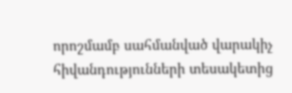որոշմամբ սահմանված վարակիչ հիվանդությունների տեսակետից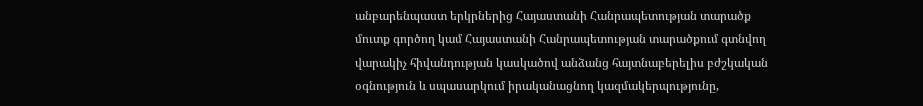անբարենպաստ երկրներից Հայաստանի Հանրապետության տարածք մուտք գործող կամ Հայաստանի Հանրապետության տարածքում գտնվող վարակիչ հիվանդության կասկածով անձանց հայտնաբերելիս բժշկական օգնություն և սպասարկում իրականացնող կազմակերպությունը,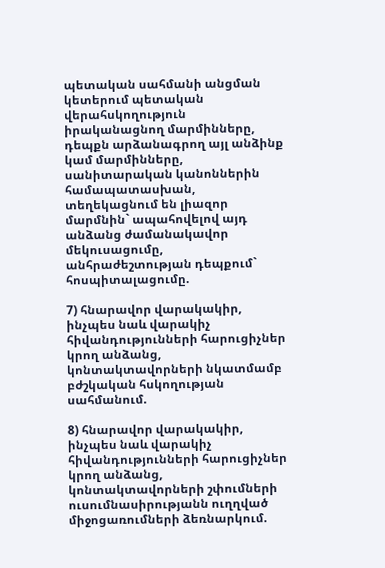պետական սահմանի անցման կետերում պետական վերահսկողություն իրականացնող մարմինները, դեպքն արձանագրող այլ անձինք կամ մարմինները, սանիտարական կանոններին համապատասխան, տեղեկացնում են լիազոր մարմնին` ապահովելով այդ անձանց ժամանակավոր մեկուսացումը, անհրաժեշտության դեպքում` հոսպիտալացումը.

7) հնարավոր վարակակիր, ինչպես նաև վարակիչ հիվանդությունների հարուցիչներ կրող անձանց, կոնտակտավորների նկատմամբ բժշկական հսկողության սահմանում.

8) հնարավոր վարակակիր, ինչպես նաև վարակիչ հիվանդությունների հարուցիչներ կրող անձանց, կոնտակտավորների շփումների ուսումնասիրությանն ուղղված միջոցառումների ձեռնարկում.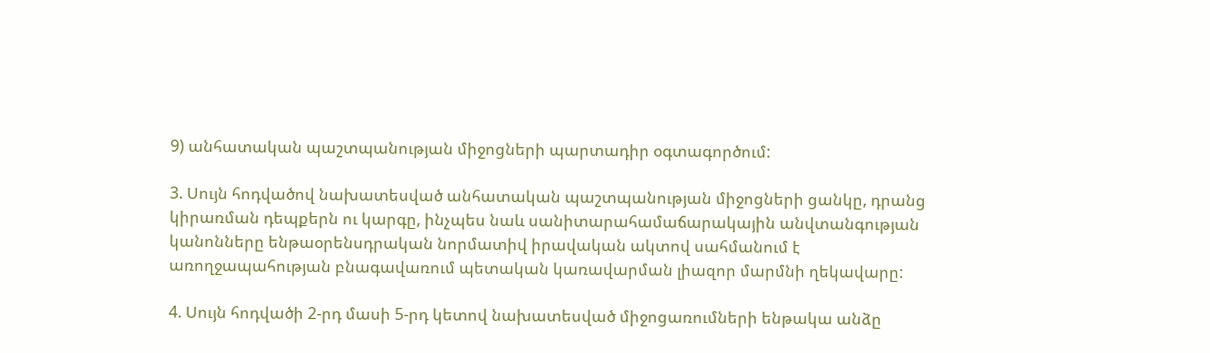9) անհատական պաշտպանության միջոցների պարտադիր օգտագործում:

3. Սույն հոդվածով նախատեսված անհատական պաշտպանության միջոցների ցանկը, դրանց կիրառման դեպքերն ու կարգը, ինչպես նաև սանիտարահամաճարակային անվտանգության կանոնները ենթաօրենսդրական նորմատիվ իրավական ակտով սահմանում է առողջապահության բնագավառում պետական կառավարման լիազոր մարմնի ղեկավարը:

4. Սույն հոդվածի 2-րդ մասի 5-րդ կետով նախատեսված միջոցառումների ենթակա անձը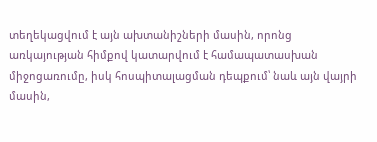տեղեկացվում է այն ախտանիշների մասին, որոնց առկայության հիմքով կատարվում է համապատասխան միջոցառումը, իսկ հոսպիտալացման դեպքում՝ նաև այն վայրի մասին,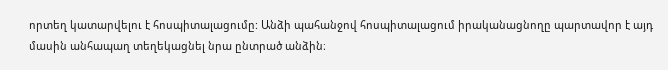որտեղ կատարվելու է հոսպիտալացումը: Անձի պահանջով հոսպիտալացում իրականացնողը պարտավոր է այդ մասին անհապաղ տեղեկացնել նրա ընտրած անձին։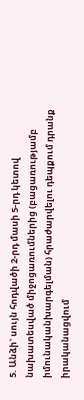5. Անձի` սույն հոդվածի 2-րդ մասի 5-րդ կետով նախատեսված միջոցառումներից (բացառությամբ իմունականխարգելման) հրաժարվելու դեպքում դրանք իրականացվում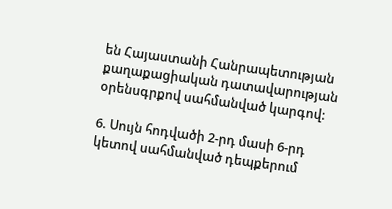են Հայաստանի Հանրապետության քաղաքացիական դատավարության օրենսգրքով սահմանված կարգով:

6. Սույն հոդվածի 2-րդ մասի 6-րդ կետով սահմանված դեպքերում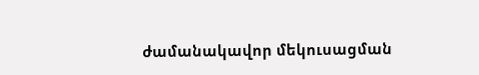ժամանակավոր մեկուսացման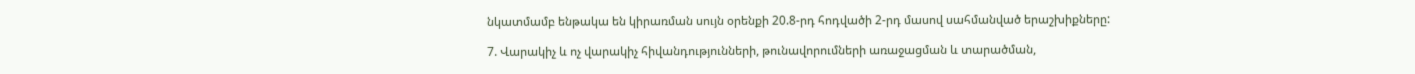նկատմամբ ենթակա են կիրառման սույն օրենքի 20.8-րդ հոդվածի 2-րդ մասով սահմանված երաշխիքները:

7. Վարակիչ և ոչ վարակիչ հիվանդությունների, թունավորումների առաջացման և տարածման,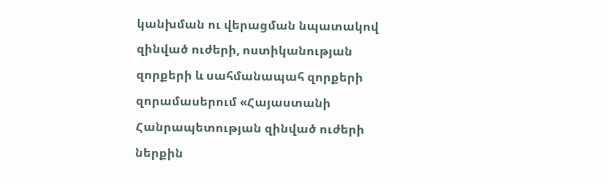կանխման ու վերացման նպատակով զինված ուժերի, ոստիկանության զորքերի և սահմանապահ զորքերի զորամասերում «Հայաստանի Հանրապետության զինված ուժերի ներքին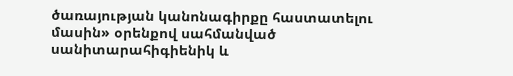ծառայության կանոնագիրքը հաստատելու մասին» օրենքով սահմանված սանիտարահիգիենիկ և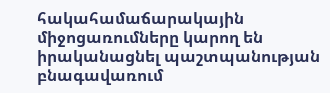հակահամաճարակային միջոցառումները կարող են իրականացնել պաշտպանության բնագավառում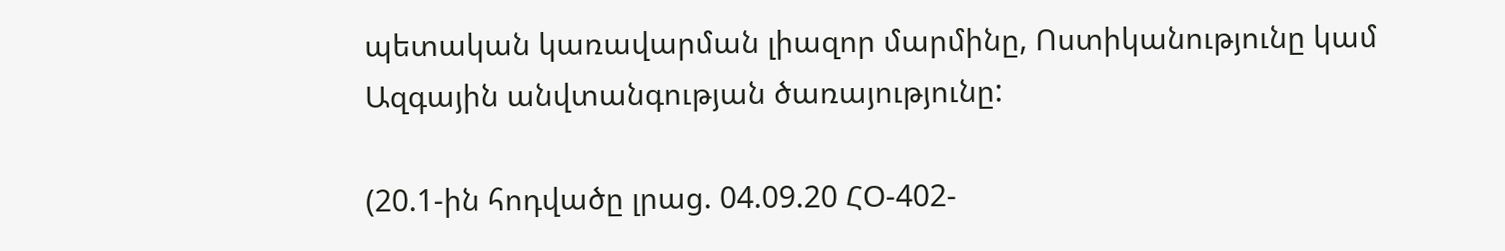պետական կառավարման լիազոր մարմինը, Ոստիկանությունը կամ Ազգային անվտանգության ծառայությունը:

(20.1-ին հոդվածը լրաց. 04.09.20 ՀՕ-402-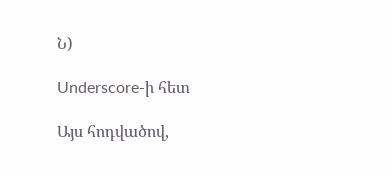Ն)

Underscore-ի հետ

Այս հոդվածով,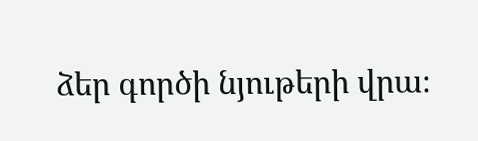ձեր գործի նյութերի վրա։